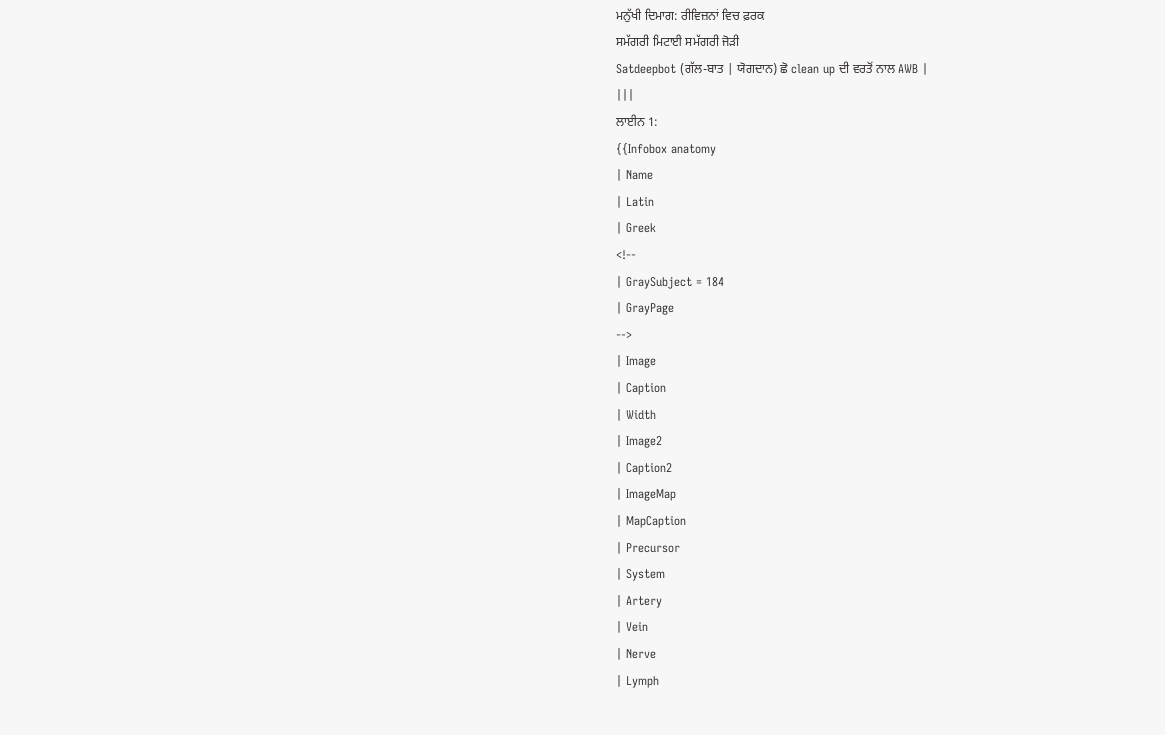ਮਨੁੱਖੀ ਦਿਮਾਗ: ਰੀਵਿਜ਼ਨਾਂ ਵਿਚ ਫ਼ਰਕ
ਸਮੱਗਰੀ ਮਿਟਾਈ ਸਮੱਗਰੀ ਜੋੜੀ
Satdeepbot (ਗੱਲ-ਬਾਤ | ਯੋਗਦਾਨ) ਛੋ clean up ਦੀ ਵਰਤੋਂ ਨਾਲ AWB |
|||
ਲਾਈਨ 1:
{{Infobox anatomy
| Name
| Latin
| Greek
<!--
| GraySubject = 184
| GrayPage
-->
| Image
| Caption
| Width
| Image2
| Caption2
| ImageMap
| MapCaption
| Precursor
| System
| Artery
| Vein
| Nerve
| Lymph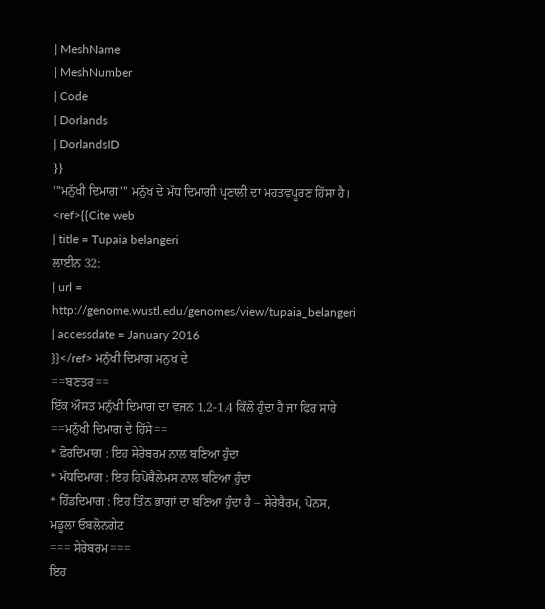| MeshName
| MeshNumber
| Code
| Dorlands
| DorlandsID
}}
'''ਮਨੁੱਖੀ ਦਿਮਾਗ''' ਮਨੁੱਖ ਦੇ ਮੱਧ ਦਿਮਾਗੀ ਪ੍ਰਣਾਲੀ ਦਾ ਮਹਤਵਪੂਰਣ ਹਿੱਸਾ ਹੈ।
<ref>{{Cite web
| title = Tupaia belangeri
ਲਾਈਨ 32:
| url = http://genome.wustl.edu/genomes/view/tupaia_belangeri
| accessdate = January 2016
}}</ref> ਮਨੁੱਖੀ ਦਿਮਾਗ ਮਨੁਖ ਦੇ
==ਬਣਤਰ==
ਇੱਕ ਔਸਤ ਮਨੁੱਖੀ ਦਿਮਾਗ ਦਾ ਵਜਨ 1.2-1.4 ਕਿੱਲੋ ਹੁੰਦਾ ਹੈ ਜਾ ਫਿਰ ਸਾਰੇ
==ਮਨੁੱਖੀ ਦਿਮਾਗ ਦੇ ਹਿੱਸੇ==
* ਫ਼ੋਰਦਿਮਾਗ : ਇਹ ਸੇਰੇਬਰਮ ਨਾਲ ਬਣਿਆ ਹੁੰਦਾ
* ਮੱਧਦਿਮਾਗ : ਇਹ ਹਿਪੋਥੈਲੇਮਸ ਨਾਲ ਬਣਿਆ ਹੁੰਦਾ
* ਹਿੰਡਦਿਮਾਗ : ਇਹ ਤਿੰਨ ਭਾਗਾਂ ਦਾ ਬਣਿਆ ਹੁੰਦਾ ਹੈ – ਸੇਰੇਬੈਰਮ, ਪੋਨਸ, ਮਡੂਲਾ ਓਬਲੋਨਗੇਟ
=== ਸੇਰੇਬਰਮ===
ਇਹ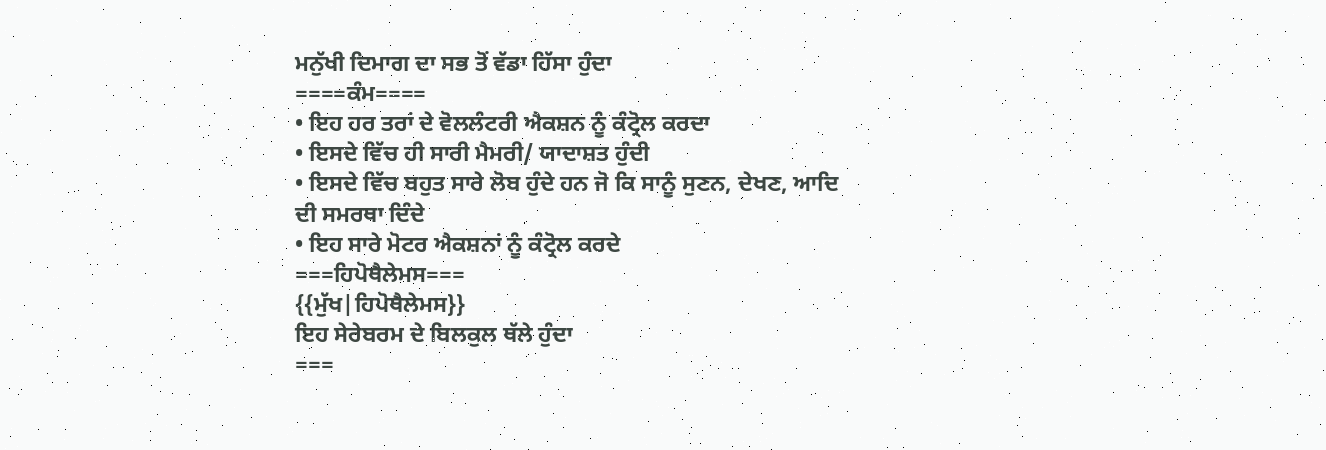ਮਨੁੱਖੀ ਦਿਮਾਗ ਦਾ ਸਭ ਤੋਂ ਵੱਡਾ ਹਿੱਸਾ ਹੁੰਦਾ
====ਕੰਮ====
• ਇਹ ਹਰ ਤਰਾਂ ਦੇ ਵੋਲਲੰਟਰੀ ਐਕਸ਼ਨ ਨੂੰ ਕੰਟ੍ਰੋਲ ਕਰਦਾ
• ਇਸਦੇ ਵਿੱਚ ਹੀ ਸਾਰੀ ਮੈਮਰੀ/ ਯਾਦਾਸ਼ਤ ਹੁੰਦੀ
• ਇਸਦੇ ਵਿੱਚ ਬਹੁਤ ਸਾਰੇ ਲੋਬ ਹੁੰਦੇ ਹਨ ਜੋ ਕਿ ਸਾਨੂੰ ਸੁਣਨ, ਦੇਖਣ, ਆਦਿ ਦੀ ਸਮਰਥਾ ਦਿੰਦੇ
• ਇਹ ਸਾਰੇ ਮੋਟਰ ਐਕਸ਼ਨਾਂ ਨੂੰ ਕੰਟ੍ਰੋਲ ਕਰਦੇ
===ਹਿਪੋਥੈਲੇਮਸ===
{{ਮੁੱਖ|ਹਿਪੋਥੈਲੇਮਸ}}
ਇਹ ਸੇਰੇਬਰਮ ਦੇ ਬਿਲਕੁਲ ਥੱਲੇ ਹੁੰਦਾ
===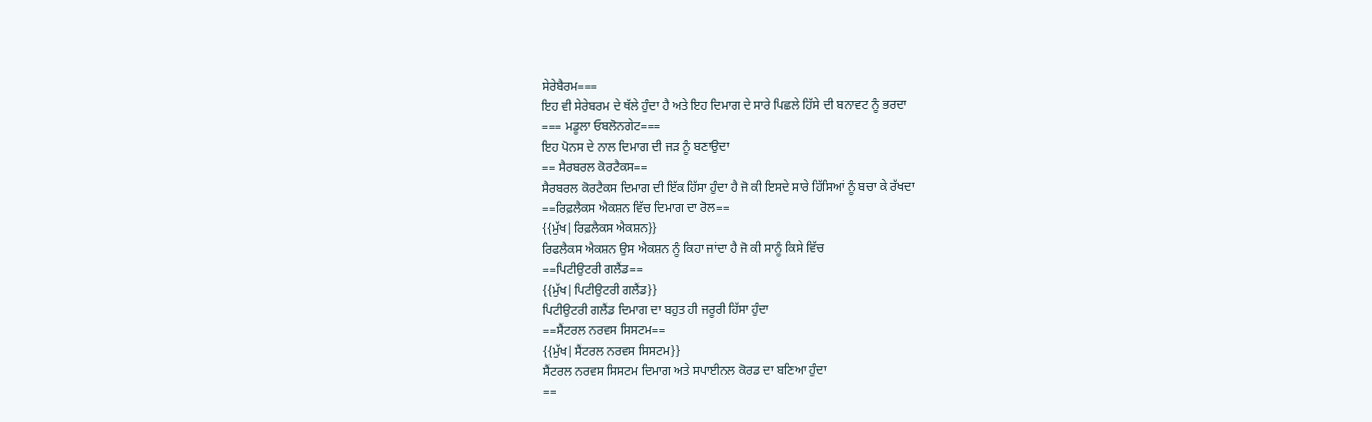ਸੇਰੇਬੈਰਮ===
ਇਹ ਵੀ ਸੇਰੇਬਰਮ ਦੇ ਥੱਲੇ ਹੁੰਦਾ ਹੈ ਅਤੇ ਇਹ ਦਿਮਾਗ ਦੇ ਸਾਰੇ ਪਿਛਲੇ ਹਿੱਸੇ ਦੀ ਬਨਾਵਟ ਨੂੰ ਭਰਦਾ
=== ਮਡੂਲਾ ਓਬਲੋਨਗੇਟ===
ਇਹ ਪੋਨਸ ਦੇ ਨਾਲ ਦਿਮਾਗ ਦੀ ਜੜ ਨੂੰ ਬਣਾਉਦਾ
== ਸੈਰਬਰਲ ਕੋਰਟੈਕਸ==
ਸੈਰਬਰਲ ਕੋਰਟੈਕਸ ਦਿਮਾਗ ਦੀ ਇੱਕ ਹਿੱਸਾ ਹੁੰਦਾ ਹੈ ਜੋ ਕੀ ਇਸਦੇ ਸਾਰੇ ਹਿੱਸਿਆਂ ਨੂੰ ਬਚਾ ਕੇ ਰੱਖਦਾ
==ਰਿਫ਼ਲੈਕਸ ਐਕਸ਼ਨ ਵਿੱਚ ਦਿਮਾਗ ਦਾ ਰੋਲ==
{{ਮੁੱਖ|ਰਿਫ਼ਲੈਕਸ ਐਕਸ਼ਨ}}
ਰਿਫਲੈਕਸ ਐਕਸ਼ਨ ਉਸ ਐਕਸ਼ਨ ਨੂੰ ਕਿਹਾ ਜਾਂਦਾ ਹੈ ਜੋ ਕੀ ਸਾਨੂੰ ਕਿਸੇ ਵਿੱਚ
==ਪਿਟੀਉਟਰੀ ਗਲੈਂਡ==
{{ਮੁੱਖ|ਪਿਟੀਉਟਰੀ ਗਲੈਂਡ}}
ਪਿਟੀਉਟਰੀ ਗਲੈਂਡ ਦਿਮਾਗ ਦਾ ਬਹੁਤ ਹੀ ਜਰੂਰੀ ਹਿੱਸਾ ਹੁੰਦਾ
==ਸੈਂਟਰਲ ਨਰਵਸ ਸਿਸਟਮ==
{{ਮੁੱਖ|ਸੈਂਟਰਲ ਨਰਵਸ ਸਿਸਟਮ}}
ਸੈਂਟਰਲ ਨਰਵਸ ਸਿਸਟਮ ਦਿਮਾਗ ਅਤੇ ਸਪਾਈਨਲ ਕੋਰਡ ਦਾ ਬਣਿਆ ਹੁੰਦਾ
==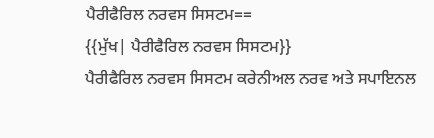ਪੈਰੀਫੈਰਿਲ ਨਰਵਸ ਸਿਸਟਮ==
{{ਮੁੱਖ| ਪੈਰੀਫੈਰਿਲ ਨਰਵਸ ਸਿਸਟਮ}}
ਪੈਰੀਫੈਰਿਲ ਨਰਵਸ ਸਿਸਟਮ ਕਰੇਨੀਅਲ ਨਰਵ ਅਤੇ ਸਪਾਇਨਲ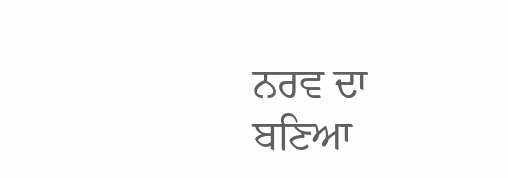ਨਰਵ ਦਾ ਬਣਿਆ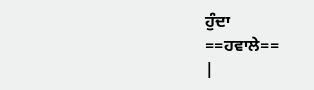ਹੁੰਦਾ
==ਹਵਾਲੇ==
|